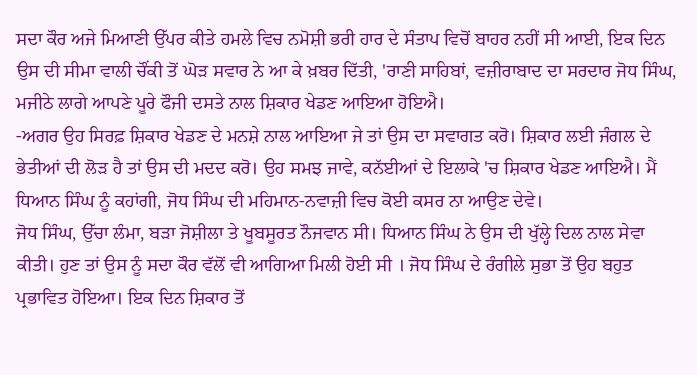ਸਦਾ ਕੌਰ ਅਜੇ ਮਿਆਣੀ ਉੱਪਰ ਕੀਤੇ ਹਮਲੇ ਵਿਚ ਨਮੋਸ਼ੀ ਭਰੀ ਹਾਰ ਦੇ ਸੰਤਾਪ ਵਿਚੋਂ ਬਾਹਰ ਨਹੀਂ ਸੀ ਆਈ, ਇਕ ਦਿਨ ਉਸ ਦੀ ਸੀਮਾ ਵਾਲੀ ਚੌਂਕੀ ਤੋਂ ਘੋੜ ਸਵਾਰ ਨੇ ਆ ਕੇ ਖ਼ਬਰ ਦਿੱਤੀ, 'ਰਾਣੀ ਸਾਹਿਬਾਂ, ਵਜ਼ੀਰਾਬਾਦ ਦਾ ਸਰਦਾਰ ਜੋਧ ਸਿੰਘ, ਮਜੀਠੇ ਲਾਗੇ ਆਪਣੇ ਪੂਰੇ ਫੌਜੀ ਦਸਤੇ ਨਾਲ ਸ਼ਿਕਾਰ ਖੇਡਣ ਆਇਆ ਹੋਇਐ।
-ਅਗਰ ਉਹ ਸਿਰਫ਼ ਸ਼ਿਕਾਰ ਖੇਡਣ ਦੇ ਮਨਸ਼ੇ ਨਾਲ ਆਇਆ ਜੇ ਤਾਂ ਉਸ ਦਾ ਸਵਾਗਤ ਕਰੋ। ਸ਼ਿਕਾਰ ਲਈ ਜੰਗਲ ਦੇ ਭੇਤੀਆਂ ਦੀ ਲੋੜ ਹੈ ਤਾਂ ਉਸ ਦੀ ਮਦਦ ਕਰੋ। ਉਹ ਸਮਝ ਜਾਵੇ, ਕਨੱਈਆਂ ਦੇ ਇਲਾਕੇ 'ਚ ਸ਼ਿਕਾਰ ਖੇਡਣ ਆਇਐ। ਮੈਂ ਧਿਆਨ ਸਿੰਘ ਨੂੰ ਕਹਾਂਗੀ, ਜੋਧ ਸਿੰਘ ਦੀ ਮਹਿਮਾਨ-ਨਵਾਜ਼ੀ ਵਿਚ ਕੋਈ ਕਸਰ ਨਾ ਆਉਣ ਦੇਵੇ।
ਜੋਧ ਸਿੰਘ, ਉੱਚਾ ਲੰਮਾ, ਬੜਾ ਜੋਸ਼ੀਲਾ ਤੇ ਖੂਬਸੂਰਤ ਨੌਜਵਾਨ ਸੀ। ਧਿਆਨ ਸਿੰਘ ਨੇ ਉਸ ਦੀ ਖੁੱਲ੍ਹੇ ਦਿਲ ਨਾਲ ਸੇਵਾ ਕੀਤੀ। ਹੁਣ ਤਾਂ ਉਸ ਨੂੰ ਸਦਾ ਕੌਰ ਵੱਲੋਂ ਵੀ ਆਗਿਆ ਮਿਲੀ ਹੋਈ ਸੀ । ਜੋਧ ਸਿੰਘ ਦੇ ਰੰਗੀਲੇ ਸੁਭਾ ਤੋਂ ਉਹ ਬਹੁਤ ਪ੍ਰਭਾਵਿਤ ਹੋਇਆ। ਇਕ ਦਿਨ ਸ਼ਿਕਾਰ ਤੋਂ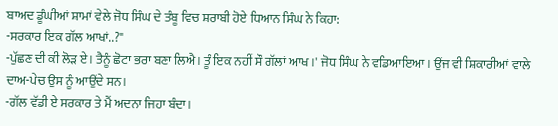ਬਾਅਦ ਡੂੰਘੀਆਂ ਸ਼ਾਮਾਂ ਵੇਲੇ ਜੋਧ ਸਿੰਘ ਦੇ ਤੰਬੂ ਵਿਚ ਸ਼ਰਾਬੀ ਹੋਏ ਧਿਆਨ ਸਿੰਘ ਨੇ ਕਿਹਾ:
-ਸਰਕਾਰ ਇਕ ਗੱਲ ਆਖਾਂ..?"
-ਪੁੱਛਣ ਦੀ ਕੀ ਲੋੜ ਏ। ਤੈਨੂੰ ਛੋਟਾ ਭਰਾ ਬਣਾ ਲਿਐ। ਤੂੰ ਇਕ ਨਹੀਂ ਸੌ ਗੱਲਾਂ ਆਖ ।' ਜੋਧ ਸਿੰਘ ਨੇ ਵਡਿਆਇਆ। ਉਂਜ ਵੀ ਸ਼ਿਕਾਰੀਆਂ ਵਾਲੇ ਦਾਅ-ਪੇਚ ਉਸ ਨੂੰ ਆਉਂਦੇ ਸਨ।
-ਗੱਲ ਵੱਡੀ ਏ ਸਰਕਾਰ ਤੇ ਮੈਂ ਅਦਨਾ ਜਿਹਾ ਬੰਦਾ।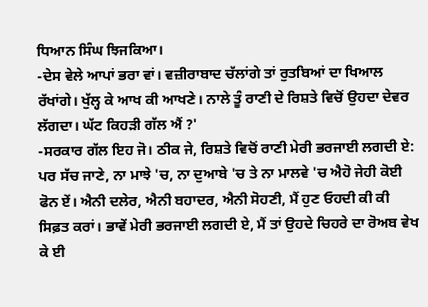ਧਿਆਨ ਸਿੰਘ ਝਿਜਕਿਆ।
-ਦੇਸ ਵੇਲੇ ਆਪਾਂ ਭਰਾ ਵਾਂ। ਵਜ਼ੀਰਾਬਾਦ ਚੱਲਾਂਗੇ ਤਾਂ ਰੁਤਬਿਆਂ ਦਾ ਖਿਆਲ ਰੱਖਾਂਗੇ। ਖੁੱਲ੍ਹ ਕੇ ਆਖ ਕੀ ਆਖਣੇ। ਨਾਲੇ ਤੂੰ ਰਾਣੀ ਦੇ ਰਿਸ਼ਤੇ ਵਿਚੋਂ ਉਹਦਾ ਦੇਵਰ ਲੱਗਦਾ। ਘੱਟ ਕਿਹੜੀ ਗੱਲ ਐਂ ?'
-ਸਰਕਾਰ ਗੱਲ ਇਹ ਜੋ। ਠੀਕ ਜੇ, ਰਿਸ਼ਤੇ ਵਿਚੋਂ ਰਾਣੀ ਮੇਰੀ ਭਰਜਾਈ ਲਗਦੀ ਏ: ਪਰ ਸੱਚ ਜਾਣੇ, ਨਾ ਮਾਝੇ 'ਚ, ਨਾ ਦੁਆਬੇ 'ਚ ਤੇ ਨਾ ਮਾਲਵੇ 'ਚ ਐਹੋ ਜੇਹੀ ਕੋਈ ਫੋਨ ਏਂ। ਐਨੀ ਦਲੇਰ, ਐਨੀ ਬਹਾਦਰ, ਐਨੀ ਸੋਹਣੀ, ਮੈਂ ਹੁਣ ਓਹਦੀ ਕੀ ਕੀ ਸਿਫ਼ਤ ਕਰਾਂ। ਭਾਵੇਂ ਮੇਰੀ ਭਰਜਾਈ ਲਗਦੀ ਏ, ਮੈਂ ਤਾਂ ਉਹਦੇ ਚਿਹਰੇ ਦਾ ਰੋਅਬ ਵੇਖ ਕੇ ਈ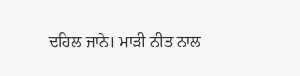ਦਹਿਲ ਜਾਨੇ। ਮਾੜੀ ਨੀਤ ਨਾਲ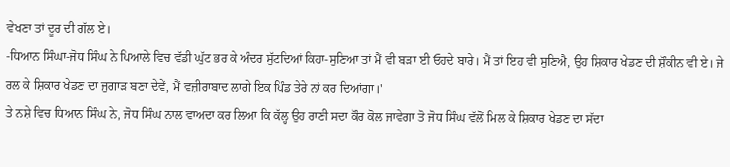ਵੇਖਣਾ ਤਾਂ ਦੂਰ ਦੀ ਗੱਲ ਏ।
-ਧਿਆਨ ਸਿੰਘਾ-ਜੋਧ ਸਿੰਘ ਨੇ ਪਿਆਲੇ ਵਿਚ ਵੱਡੀ ਘੁੱਟ ਭਰ ਕੇ ਅੰਦਰ ਸੁੱਟਦਿਆਂ ਕਿਹਾ-ਸੁਣਿਆ ਤਾਂ ਮੈਂ ਵੀ ਬੜਾ ਈ ਓਹਦੇ ਬਾਰੇ। ਮੈਂ ਤਾਂ ਇਹ ਵੀ ਸੁਣਿਐ, ਉਹ ਸ਼ਿਕਾਰ ਖੇਡਣ ਦੀ ਸ਼ੌਕੀਨ ਵੀ ਏ। ਜੇ ਰਲ ਕੇ ਸ਼ਿਕਾਰ ਖੇਡਣ ਦਾ ਜੁਗਾੜ ਬਣਾ ਦੇਵੇਂ, ਮੈਂ ਵਜ਼ੀਰਾਬਾਦ ਲਾਗੇ ਇਕ ਪਿੰਡ ਤੇਰੇ ਨਾਂ ਕਰ ਦਿਆਂਗਾ।'
ਤੇ ਨਸ਼ੇ ਵਿਚ ਧਿਆਨ ਸਿੰਘ ਨੇ, ਜੋਧ ਸਿੰਘ ਨਾਲ ਵਾਅਦਾ ਕਰ ਲਿਆ ਕਿ ਕੱਲ੍ਹ ਉਹ ਰਾਣੀ ਸਦਾ ਕੌਰ ਕੋਲ ਜਾਵੇਗਾ ਤੋ ਜੋਧ ਸਿੰਘ ਵੱਲੋਂ ਮਿਲ ਕੇ ਸ਼ਿਕਾਰ ਖੇਡਣ ਦਾ ਸੱਦਾ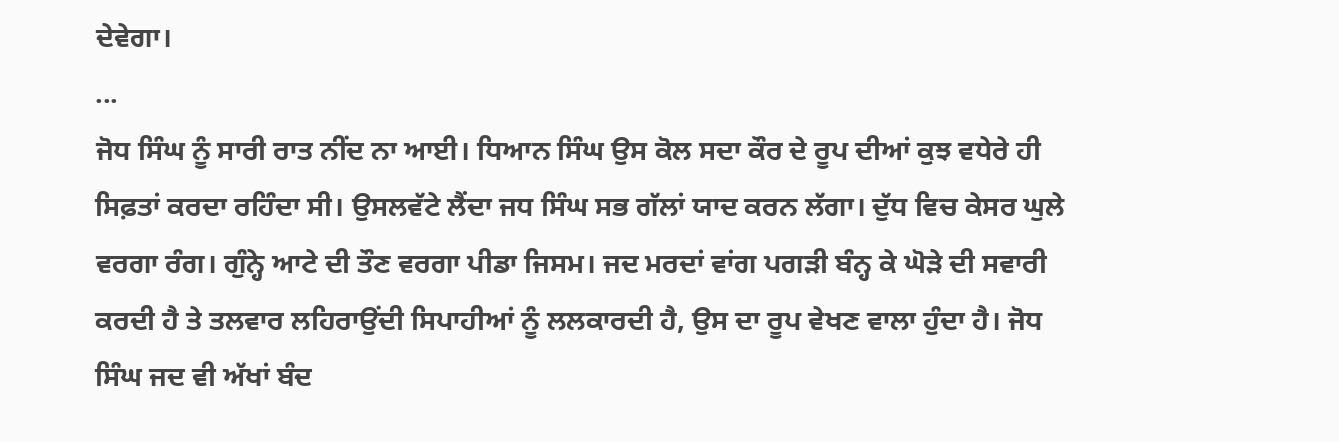ਦੇਵੇਗਾ।
...
ਜੋਧ ਸਿੰਘ ਨੂੰ ਸਾਰੀ ਰਾਤ ਨੀਂਦ ਨਾ ਆਈ। ਧਿਆਨ ਸਿੰਘ ਉਸ ਕੋਲ ਸਦਾ ਕੌਰ ਦੇ ਰੂਪ ਦੀਆਂ ਕੁਝ ਵਧੇਰੇ ਹੀ ਸਿਫ਼ਤਾਂ ਕਰਦਾ ਰਹਿੰਦਾ ਸੀ। ਉਸਲਵੱਟੇ ਲੈਂਦਾ ਜਧ ਸਿੰਘ ਸਭ ਗੱਲਾਂ ਯਾਦ ਕਰਨ ਲੱਗਾ। ਦੁੱਧ ਵਿਚ ਕੇਸਰ ਘੁਲੇ ਵਰਗਾ ਰੰਗ। ਗੁੰਨ੍ਹੇ ਆਟੇ ਦੀ ਤੌਣ ਵਰਗਾ ਪੀਡਾ ਜਿਸਮ। ਜਦ ਮਰਦਾਂ ਵਾਂਗ ਪਗੜੀ ਬੰਨ੍ਹ ਕੇ ਘੋੜੇ ਦੀ ਸਵਾਰੀ ਕਰਦੀ ਹੈ ਤੇ ਤਲਵਾਰ ਲਹਿਰਾਉਂਦੀ ਸਿਪਾਹੀਆਂ ਨੂੰ ਲਲਕਾਰਦੀ ਹੈ, ਉਸ ਦਾ ਰੂਪ ਵੇਖਣ ਵਾਲਾ ਹੁੰਦਾ ਹੈ। ਜੋਧ ਸਿੰਘ ਜਦ ਵੀ ਅੱਖਾਂ ਬੰਦ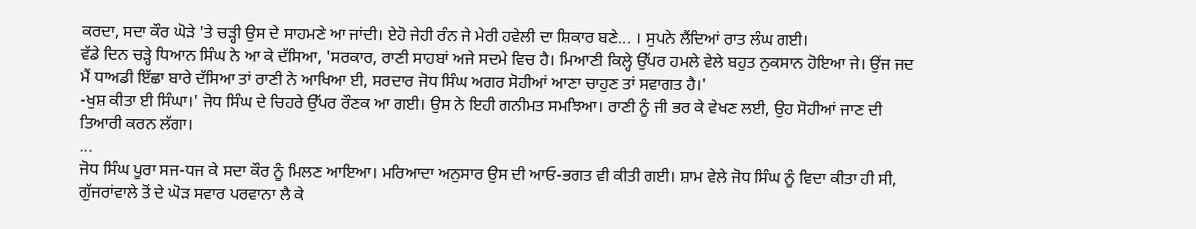ਕਰਦਾ, ਸਦਾ ਕੌਰ ਘੋੜੇ 'ਤੇ ਚੜ੍ਹੀ ਉਸ ਦੇ ਸਾਹਮਣੇ ਆ ਜਾਂਦੀ। ਏਹੋ ਜੇਹੀ ਰੰਨ ਜੇ ਮੇਰੀ ਹਵੇਲੀ ਦਾ ਸ਼ਿਕਾਰ ਬਣੇ... । ਸੁਪਨੇ ਲੈਂਦਿਆਂ ਰਾਤ ਲੰਘ ਗਈ।
ਵੱਡੇ ਦਿਨ ਚੜ੍ਹੇ ਧਿਆਨ ਸਿੰਘ ਨੇ ਆ ਕੇ ਦੱਸਿਆ, 'ਸਰਕਾਰ, ਰਾਣੀ ਸਾਹਬਾਂ ਅਜੇ ਸਦਮੇ ਵਿਚ ਹੈ। ਮਿਆਣੀ ਕਿਲ੍ਹੇ ਉੱਪਰ ਹਮਲੇ ਵੇਲੇ ਬਹੁਤ ਨੁਕਸਾਨ ਹੋਇਆ ਜੇ। ਉਂਜ ਜਦ ਮੈਂ ਧਾਅਡੀ ਇੱਛਾ ਬਾਰੇ ਦੱਸਿਆ ਤਾਂ ਰਾਣੀ ਨੇ ਆਖਿਆ ਈ, ਸਰਦਾਰ ਜੋਧ ਸਿੰਘ ਅਗਰ ਸੋਹੀਆਂ ਆਣਾ ਚਾਹੁਣ ਤਾਂ ਸਵਾਗਤ ਹੈ।'
-ਖੁਸ਼ ਕੀਤਾ ਈ ਸਿੰਘਾ।' ਜੋਧ ਸਿੰਘ ਦੇ ਚਿਹਰੇ ਉੱਪਰ ਰੌਣਕ ਆ ਗਈ। ਉਸ ਨੇ ਇਹੀ ਗਨੀਮਤ ਸਮਝਿਆ। ਰਾਣੀ ਨੂੰ ਜੀ ਭਰ ਕੇ ਵੇਖਣ ਲਈ, ਉਹ ਸੋਹੀਆਂ ਜਾਣ ਦੀ ਤਿਆਰੀ ਕਰਨ ਲੱਗਾ।
...
ਜੋਧ ਸਿੰਘ ਪੂਰਾ ਸਜ-ਧਜ ਕੇ ਸਦਾ ਕੌਰ ਨੂੰ ਮਿਲਣ ਆਇਆ। ਮਰਿਆਦਾ ਅਨੁਸਾਰ ਉਸ ਦੀ ਆਓ-ਭਗਤ ਵੀ ਕੀਤੀ ਗਈ। ਸ਼ਾਮ ਵੇਲੇ ਜੋਧ ਸਿੰਘ ਨੂੰ ਵਿਦਾ ਕੀਤਾ ਹੀ ਸੀ, ਗੁੱਜਰਾਂਵਾਲੇ ਤੋਂ ਦੇ ਘੋੜ ਸਵਾਰ ਪਰਵਾਨਾ ਲੈ ਕੇ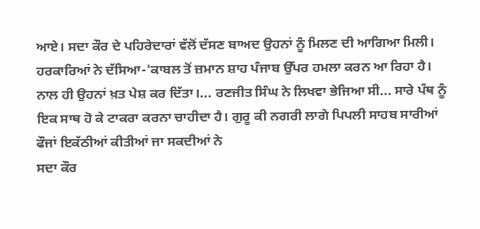ਆਏ। ਸਦਾ ਕੌਰ ਦੇ ਪਹਿਰੇਦਾਰਾਂ ਵੱਲੋਂ ਦੱਸਣ ਬਾਅਦ ਉਹਨਾਂ ਨੂੰ ਮਿਲਣ ਦੀ ਆਗਿਆ ਮਿਲੀ। ਹਰਕਾਰਿਆਂ ਨੇ ਦੱਸਿਆ-'ਕਾਬਲ ਤੋਂ ਜ਼ਮਾਨ ਸ਼ਾਹ ਪੰਜਾਬ ਉੱਪਰ ਹਮਲਾ ਕਰਨ ਆ ਰਿਹਾ ਹੈ। ਨਾਲ ਹੀ ਉਹਨਾਂ ਖ਼ਤ ਪੇਸ਼ ਕਰ ਦਿੱਤਾ।... ਰਣਜੀਤ ਸਿੰਘ ਨੇ ਲਿਖਵਾ ਭੇਜਿਆ ਸੀ... ਸਾਰੇ ਪੰਥ ਨੂੰ ਇਕ ਸਾਥ ਹੋ ਕੇ ਟਾਕਰਾ ਕਰਨਾ ਚਾਹੀਦਾ ਹੈ। ਗੁਰੂ ਕੀ ਨਗਰੀ ਲਾਗੇ ਪਿਪਲੀ ਸਾਹਬ ਸਾਰੀਆਂ ਫੌਜਾਂ ਇਕੱਠੀਆਂ ਕੀਤੀਆਂ ਜਾ ਸਕਦੀਆਂ ਨੇ
ਸਦਾ ਕੌਰ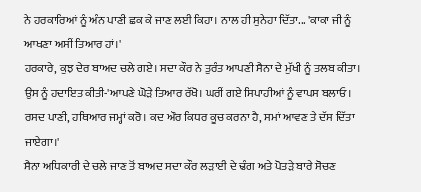ਨੇ ਹਰਕਾਰਿਆਂ ਨੂੰ ਅੰਨ ਪਾਣੀ ਛਕ ਕੇ ਜਾਣ ਲਈ ਕਿਹਾ। ਨਾਲ ਹੀ ਸੁਨੇਹਾ ਦਿੱਤਾ... 'ਕਾਕਾ ਜੀ ਨੂੰ ਆਖਣਾ ਅਸੀਂ ਤਿਆਰ ਹਾਂ।'
ਹਰਕਾਰੇ, ਕੁਝ ਦੇਰ ਬਾਅਦ ਚਲੇ ਗਏ। ਸਦਾ ਕੌਰ ਨੇ ਤੁਰੰਤ ਆਪਣੀ ਸੈਨਾ ਦੇ ਮੁੱਖੀ ਨੂੰ ਤਲਬ ਕੀਤਾ। ਉਸ ਨੂੰ ਹਦਾਇਤ ਕੀਤੀ-'ਆਪਣੇ ਘੋੜੇ ਤਿਆਰ ਰੱਖੋ। ਘਰੀਂ ਗਏ ਸਿਪਾਹੀਆਂ ਨੂੰ ਵਾਪਸ ਬਲਾਓ। ਰਸਦ ਪਾਣੀ, ਹਥਿਆਰ ਜਮ੍ਹਾਂ ਕਰੋ। ਕਦ ਔਰ ਕਿਧਰ ਕੂਚ ਕਰਨਾ ਹੈ, ਸਮਾਂ ਆਵਣ ਤੇ ਦੱਸ ਦਿੱਤਾ ਜਾਏਗਾ।'
ਸੈਨਾ ਅਧਿਕਾਰੀ ਦੇ ਚਲੇ ਜਾਣ ਤੋਂ ਬਾਅਦ ਸਦਾ ਕੌਰ ਲੜਾਈ ਦੇ ਢੰਗ ਅਤੇ ਪੋਤੜੇ ਬਾਰੇ ਸੋਚਣ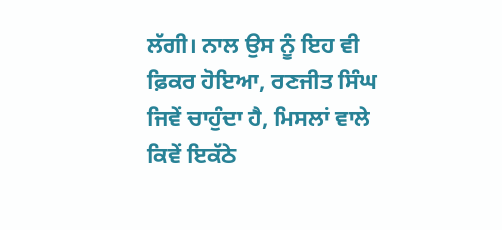ਲੱਗੀ। ਨਾਲ ਉਸ ਨੂੰ ਇਹ ਵੀ ਫ਼ਿਕਰ ਹੋਇਆ, ਰਣਜੀਤ ਸਿੰਘ ਜਿਵੇਂ ਚਾਹੁੰਦਾ ਹੈ, ਮਿਸਲਾਂ ਵਾਲੇ ਕਿਵੇਂ ਇਕੱਠੇ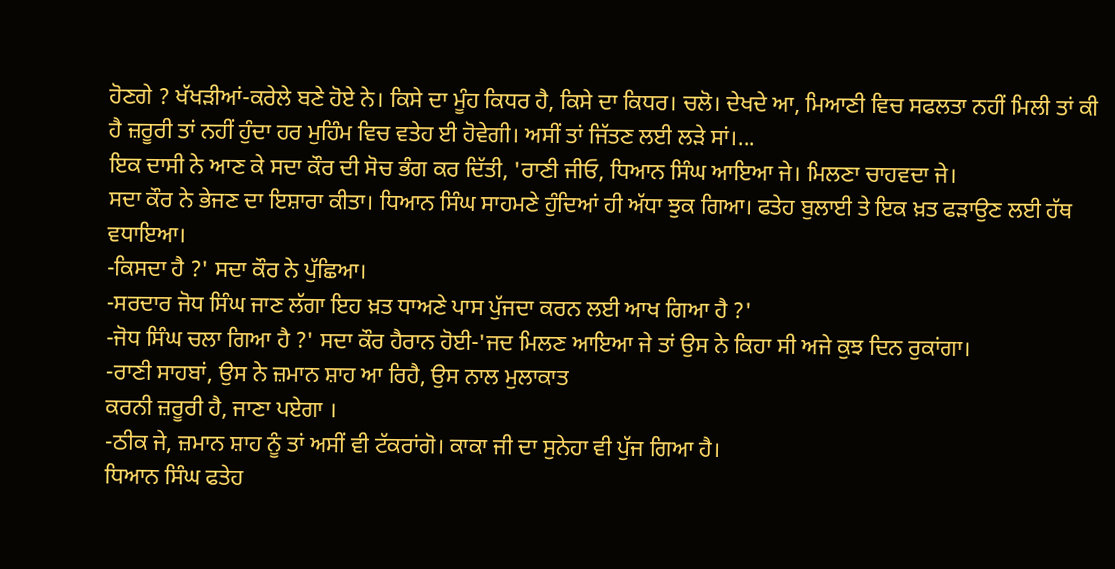ਹੋਣਗੇ ? ਖੱਖੜੀਆਂ-ਕਰੇਲੇ ਬਣੇ ਹੋਏ ਨੇ। ਕਿਸੇ ਦਾ ਮੂੰਹ ਕਿਧਰ ਹੈ, ਕਿਸੇ ਦਾ ਕਿਧਰ। ਚਲੋ। ਦੇਖਦੇ ਆ, ਮਿਆਣੀ ਵਿਚ ਸਫਲਤਾ ਨਹੀਂ ਮਿਲੀ ਤਾਂ ਕੀ ਹੈ ਜ਼ਰੂਰੀ ਤਾਂ ਨਹੀਂ ਹੁੰਦਾ ਹਰ ਮੁਹਿੰਮ ਵਿਚ ਵਤੇਹ ਈ ਹੋਵੇਗੀ। ਅਸੀਂ ਤਾਂ ਜਿੱਤਣ ਲਈ ਲੜੇ ਸਾਂ।...
ਇਕ ਦਾਸੀ ਨੇ ਆਣ ਕੇ ਸਦਾ ਕੌਰ ਦੀ ਸੋਚ ਭੰਗ ਕਰ ਦਿੱਤੀ, 'ਰਾਣੀ ਜੀਓ, ਧਿਆਨ ਸਿੰਘ ਆਇਆ ਜੇ। ਮਿਲਣਾ ਚਾਹਵਦਾ ਜੇ।
ਸਦਾ ਕੌਰ ਨੇ ਭੇਜਣ ਦਾ ਇਸ਼ਾਰਾ ਕੀਤਾ। ਧਿਆਨ ਸਿੰਘ ਸਾਹਮਣੇ ਹੁੰਦਿਆਂ ਹੀ ਅੱਧਾ ਝੁਕ ਗਿਆ। ਫਤੇਹ ਬੁਲਾਈ ਤੇ ਇਕ ਖ਼ਤ ਫੜਾਉਣ ਲਈ ਹੱਥ ਵਧਾਇਆ।
-ਕਿਸਦਾ ਹੈ ?' ਸਦਾ ਕੌਰ ਨੇ ਪੁੱਛਿਆ।
-ਸਰਦਾਰ ਜੋਧ ਸਿੰਘ ਜਾਣ ਲੱਗਾ ਇਹ ਖ਼ਤ ਧਾਅਣੇ ਪਾਸ ਪੁੱਜਦਾ ਕਰਨ ਲਈ ਆਖ ਗਿਆ ਹੈ ?'
-ਜੋਧ ਸਿੰਘ ਚਲਾ ਗਿਆ ਹੈ ?' ਸਦਾ ਕੌਰ ਹੈਰਾਨ ਹੋਈ-'ਜਦ ਮਿਲਣ ਆਇਆ ਜੇ ਤਾਂ ਉਸ ਨੇ ਕਿਹਾ ਸੀ ਅਜੇ ਕੁਝ ਦਿਨ ਰੁਕਾਂਗਾ।
-ਰਾਣੀ ਸਾਹਬਾਂ, ਉਸ ਨੇ ਜ਼ਮਾਨ ਸ਼ਾਹ ਆ ਰਿਹੈ, ਉਸ ਨਾਲ ਮੁਲਾਕਾਤ
ਕਰਨੀ ਜ਼ਰੂਰੀ ਹੈ, ਜਾਣਾ ਪਏਗਾ ।
-ਠੀਕ ਜੇ, ਜ਼ਮਾਨ ਸ਼ਾਹ ਨੂੰ ਤਾਂ ਅਸੀਂ ਵੀ ਟੱਕਰਾਂਗੋ। ਕਾਕਾ ਜੀ ਦਾ ਸੁਨੇਹਾ ਵੀ ਪੁੱਜ ਗਿਆ ਹੈ।
ਧਿਆਨ ਸਿੰਘ ਫਤੇਹ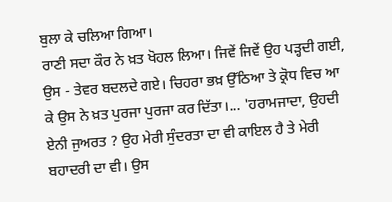ਬੁਲਾ ਕੇ ਚਲਿਆ ਗਿਆ।
ਰਾਣੀ ਸਦਾ ਕੌਰ ਨੇ ਖ਼ਤ ਖੋਹਲ ਲਿਆ। ਜਿਵੇਂ ਜਿਵੇਂ ਉਹ ਪੜ੍ਹਦੀ ਗਈ, ਉਸ - ਤੇਵਰ ਬਦਲਦੇ ਗਏ। ਚਿਹਰਾ ਭਖ਼ ਉੱਠਿਆ ਤੇ ਕ੍ਰੋਧ ਵਿਚ ਆ ਕੇ ਉਸ ਨੇ ਖ਼ਤ ਪੁਰਜਾ ਪੁਰਜਾ ਕਰ ਦਿੱਤਾ।... 'ਹਰਾਮਜਾਦਾ, ਉਹਦੀ ਏਨੀ ਜੁਅਰਤ ? ਉਹ ਮੇਰੀ ਸੁੰਦਰਤਾ ਦਾ ਵੀ ਕਾਇਲ ਹੈ ਤੇ ਮੇਰੀ ਬਹਾਦਰੀ ਦਾ ਵੀ। ਉਸ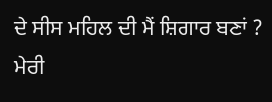ਦੇ ਸੀਸ ਮਹਿਲ ਦੀ ਮੈਂ ਸ਼ਿਗਾਰ ਬਣਾਂ ? ਮੇਰੀ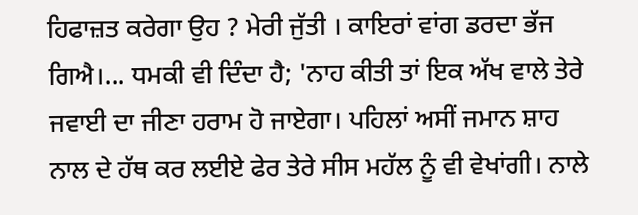ਹਿਫਾਜ਼ਤ ਕਰੇਗਾ ਉਹ ? ਮੇਰੀ ਜੁੱਤੀ । ਕਾਇਰਾਂ ਵਾਂਗ ਡਰਦਾ ਭੱਜ ਗਿਐ।... ਧਮਕੀ ਵੀ ਦਿੰਦਾ ਹੈ; 'ਨਾਹ ਕੀਤੀ ਤਾਂ ਇਕ ਅੱਖ ਵਾਲੇ ਤੇਰੇ ਜਵਾਈ ਦਾ ਜੀਣਾ ਹਰਾਮ ਹੋ ਜਾਏਗਾ। ਪਹਿਲਾਂ ਅਸੀਂ ਜਮਾਨ ਸ਼ਾਹ ਨਾਲ ਦੇ ਹੱਥ ਕਰ ਲਈਏ ਫੇਰ ਤੇਰੇ ਸੀਸ ਮਹੱਲ ਨੂੰ ਵੀ ਵੇਖਾਂਗੀ। ਨਾਲੇ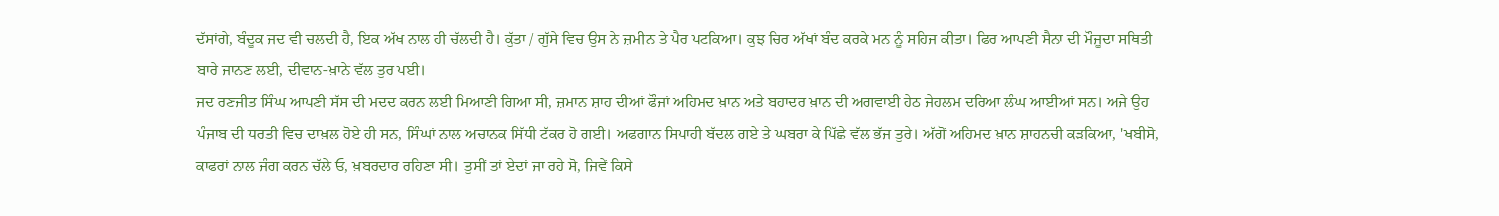ਦੱਸਾਂਗੇ, ਬੰਦੂਕ ਜਦ ਵੀ ਚਲਦੀ ਹੈ, ਇਕ ਅੱਖ ਨਾਲ ਹੀ ਚੱਲਦੀ ਹੈ। ਕੁੱਤਾ / ਗੁੱਸੇ ਵਿਚ ਉਸ ਨੇ ਜ਼ਮੀਨ ਤੇ ਪੈਰ ਪਟਕਿਆ। ਕੁਝ ਚਿਰ ਅੱਖਾਂ ਬੰਦ ਕਰਕੇ ਮਨ ਨੂੰ ਸਹਿਜ ਕੀਤਾ। ਫਿਰ ਆਪਣੀ ਸੈਨਾ ਦੀ ਮੌਜੂਦਾ ਸਥਿਤੀ ਬਾਰੇ ਜਾਨਣ ਲਈ, ਦੀਵਾਨ-ਖ਼ਾਨੇ ਵੱਲ ਤੁਰ ਪਈ।
ਜਦ ਰਣਜੀਤ ਸਿੰਘ ਆਪਣੀ ਸੱਸ ਦੀ ਮਦਦ ਕਰਨ ਲਈ ਮਿਆਣੀ ਗਿਆ ਸੀ, ਜ਼ਮਾਨ ਸ਼ਾਹ ਦੀਆਂ ਫੌਜਾਂ ਅਹਿਮਦ ਖ਼ਾਨ ਅਤੇ ਬਹਾਦਰ ਖ਼ਾਨ ਦੀ ਅਗਵਾਈ ਹੇਠ ਜੇਹਲਮ ਦਰਿਆ ਲੰਘ ਆਈਆਂ ਸਨ। ਅਜੇ ਉਹ ਪੰਜਾਬ ਦੀ ਧਰਤੀ ਵਿਚ ਦਾਖ਼ਲ ਹੋਏ ਹੀ ਸਨ, ਸਿੰਘਾਂ ਨਾਲ ਅਚਾਨਕ ਸਿੱਧੀ ਟੱਕਰ ਹੋ ਗਈ। ਅਫਗਾਨ ਸਿਪਾਹੀ ਬੱਦਲ ਗਏ ਤੇ ਘਬਰਾ ਕੇ ਪਿੱਛੇ ਵੱਲ ਭੱਜ ਤੁਰੇ। ਅੱਗੋਂ ਅਹਿਮਦ ਖ਼ਾਨ ਸ਼ਾਹਨਚੀ ਕੜਕਿਆ, 'ਖਬੀਸੋ, ਕਾਫਰਾਂ ਨਾਲ ਜੰਗ ਕਰਨ ਚੱਲੇ ਓ, ਖ਼ਬਰਦਾਰ ਰਹਿਣਾ ਸੀ। ਤੁਸੀਂ ਤਾਂ ਏਦਾਂ ਜਾ ਰਹੇ ਸੋ, ਜਿਵੇਂ ਕਿਸੇ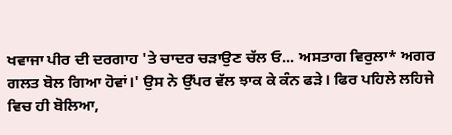ਖਵਾਜਾ ਪੀਰ ਦੀ ਦਰਗਾਹ 'ਤੇ ਚਾਦਰ ਚੜਾਉਣ ਚੱਲ ਓ... ਅਸਤਾਗ ਵਿਰੁਲਾ* ਅਗਰ ਗਲਤ ਬੋਲ ਗਿਆ ਹੋਵਾਂ।' ਉਸ ਨੇ ਉੱਪਰ ਵੱਲ ਝਾਕ ਕੇ ਕੰਨ ਫੜੇ। ਫਿਰ ਪਹਿਲੇ ਲਹਿਜੇ ਵਿਚ ਹੀ ਬੋਲਿਆ,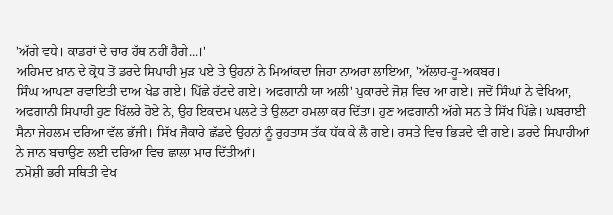'ਅੱਗੇ ਵਧੇ। ਕਾਡਰਾਂ ਦੇ ਚਾਰ ਹੱਥ ਨਹੀਂ ਹੈਗੇ...।'
ਅਹਿਮਦ ਖ਼ਾਨ ਦੇ ਕ੍ਰੋਧ ਤੋਂ ਡਰਦੇ ਸਿਪਾਹੀ ਮੁੜ ਪਏ ਤੇ ਉਹਨਾਂ ਨੇ ਮਿਆਂਕਦਾ ਜਿਹਾ ਨਾਅਰਾ ਲਾਇਆ, 'ਅੱਲਾਹ-ਹੂ-ਅਕਬਰ।
ਸਿੰਘ ਆਪਣਾ ਰਵਾਇਤੀ ਦਾਅ ਖੇਡ ਗਏ। ਪਿੱਛੇ ਹੱਟਦੇ ਗਏ। ਅਫਗਾਨੀ ਯਾ ਅਲੀ' ਪੁਕਾਰਦੇ ਜੋਸ਼ ਵਿਚ ਆ ਗਏ। ਜਦੋਂ ਸਿੰਘਾਂ ਨੇ ਵੇਖਿਆ, ਅਫਗਾਨੀ ਸਿਪਾਹੀ ਹੁਣ ਖਿੱਲਰੇ ਹੋਏ ਨੇ, ਉਹ ਇਕਦਮ ਪਲਟੇ ਤੇ ਉਲਟਾ ਹਮਲਾ ਕਰ ਦਿੱਤਾ। ਹੁਣ ਅਫਗਾਨੀ ਅੱਗੇ ਸਨ ਤੇ ਸਿੱਖ ਪਿੱਛੇ। ਘਬਰਾਈ ਸੈਨਾ ਜੇਹਲਮ ਦਰਿਆ ਵੱਲ ਭੱਜੀ। ਸਿੱਖ ਜੈਕਾਰੇ ਛੱਡਦੇ ਉਹਨਾਂ ਨੂੰ ਰੁਹਤਾਸ ਤੱਕ ਧੱਕ ਕੇ ਲੈ ਗਏ। ਰਸਤੇ ਵਿਚ ਭਿੜਦੇ ਵੀ ਗਏ। ਡਰਦੇ ਸਿਪਾਹੀਆਂ ਨੇ ਜਾਨ ਬਚਾਉਣ ਲਈ ਦਰਿਆ ਵਿਚ ਛਾਲਾ ਮਾਰ ਦਿੱਤੀਆਂ।
ਨਮੋਸ਼ੀ ਭਰੀ ਸਥਿਤੀ ਵੇਖ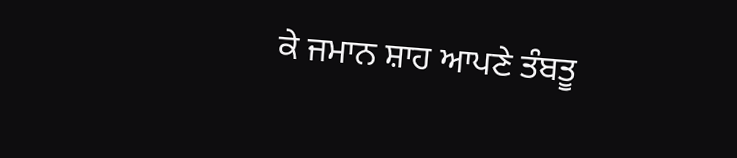ਕੇ ਜਮਾਨ ਸ਼ਾਹ ਆਪਣੇ ਤੰਬਤੂ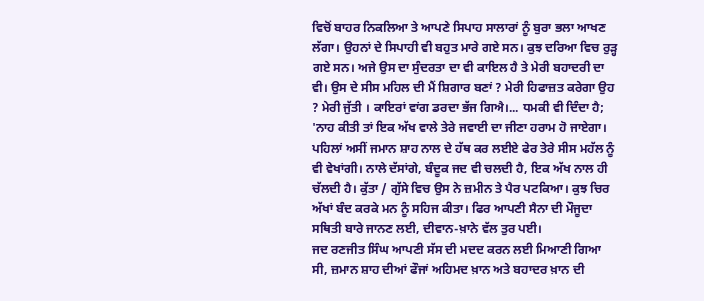ਵਿਚੋਂ ਬਾਹਰ ਨਿਕਲਿਆ ਤੇ ਆਪਣੇ ਸਿਪਾਹ ਸਾਲਾਰਾਂ ਨੂੰ ਬੁਰਾ ਭਲਾ ਆਖਣ ਲੱਗਾ। ਉਹਨਾਂ ਦੇ ਸਿਪਾਹੀ ਵੀ ਬਹੁਤ ਮਾਰੇ ਗਏ ਸਨ। ਕੁਝ ਦਰਿਆ ਵਿਚ ਰੁੜ੍ਹ ਗਏ ਸਨ। ਅਜੇ ਉਸ ਦਾ ਸੁੰਦਰਤਾ ਦਾ ਵੀ ਕਾਇਲ ਹੈ ਤੇ ਮੇਰੀ ਬਹਾਦਰੀ ਦਾ ਵੀ। ਉਸ ਦੇ ਸੀਸ ਮਹਿਲ ਦੀ ਮੈਂ ਸ਼ਿਗਾਰ ਬਣਾਂ ? ਮੇਰੀ ਹਿਫਾਜ਼ਤ ਕਰੇਗਾ ਉਹ ? ਮੇਰੀ ਜੁੱਤੀ । ਕਾਇਰਾਂ ਵਾਂਗ ਡਰਦਾ ਭੱਜ ਗਿਐ।... ਧਮਕੀ ਵੀ ਦਿੰਦਾ ਹੈ; 'ਨਾਹ ਕੀਤੀ ਤਾਂ ਇਕ ਅੱਖ ਵਾਲੇ ਤੇਰੇ ਜਵਾਈ ਦਾ ਜੀਣਾ ਹਰਾਮ ਹੋ ਜਾਏਗਾ। ਪਹਿਲਾਂ ਅਸੀਂ ਜਮਾਨ ਸ਼ਾਹ ਨਾਲ ਦੇ ਹੱਥ ਕਰ ਲਈਏ ਫੇਰ ਤੇਰੇ ਸੀਸ ਮਹੱਲ ਨੂੰ ਵੀ ਵੇਖਾਂਗੀ। ਨਾਲੇ ਦੱਸਾਂਗੇ, ਬੰਦੂਕ ਜਦ ਵੀ ਚਲਦੀ ਹੈ, ਇਕ ਅੱਖ ਨਾਲ ਹੀ ਚੱਲਦੀ ਹੈ। ਕੁੱਤਾ / ਗੁੱਸੇ ਵਿਚ ਉਸ ਨੇ ਜ਼ਮੀਨ ਤੇ ਪੈਰ ਪਟਕਿਆ। ਕੁਝ ਚਿਰ ਅੱਖਾਂ ਬੰਦ ਕਰਕੇ ਮਨ ਨੂੰ ਸਹਿਜ ਕੀਤਾ। ਫਿਰ ਆਪਣੀ ਸੈਨਾ ਦੀ ਮੌਜੂਦਾ ਸਥਿਤੀ ਬਾਰੇ ਜਾਨਣ ਲਈ, ਦੀਵਾਨ-ਖ਼ਾਨੇ ਵੱਲ ਤੁਰ ਪਈ।
ਜਦ ਰਣਜੀਤ ਸਿੰਘ ਆਪਣੀ ਸੱਸ ਦੀ ਮਦਦ ਕਰਨ ਲਈ ਮਿਆਣੀ ਗਿਆ ਸੀ, ਜ਼ਮਾਨ ਸ਼ਾਹ ਦੀਆਂ ਫੌਜਾਂ ਅਹਿਮਦ ਖ਼ਾਨ ਅਤੇ ਬਹਾਦਰ ਖ਼ਾਨ ਦੀ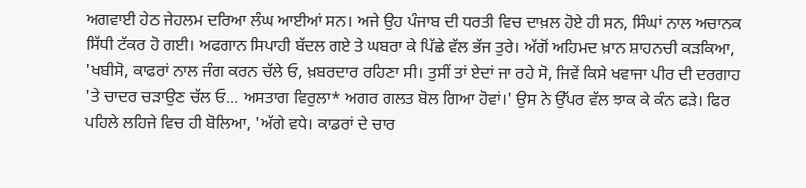ਅਗਵਾਈ ਹੇਠ ਜੇਹਲਮ ਦਰਿਆ ਲੰਘ ਆਈਆਂ ਸਨ। ਅਜੇ ਉਹ ਪੰਜਾਬ ਦੀ ਧਰਤੀ ਵਿਚ ਦਾਖ਼ਲ ਹੋਏ ਹੀ ਸਨ, ਸਿੰਘਾਂ ਨਾਲ ਅਚਾਨਕ ਸਿੱਧੀ ਟੱਕਰ ਹੋ ਗਈ। ਅਫਗਾਨ ਸਿਪਾਹੀ ਬੱਦਲ ਗਏ ਤੇ ਘਬਰਾ ਕੇ ਪਿੱਛੇ ਵੱਲ ਭੱਜ ਤੁਰੇ। ਅੱਗੋਂ ਅਹਿਮਦ ਖ਼ਾਨ ਸ਼ਾਹਨਚੀ ਕੜਕਿਆ, 'ਖਬੀਸੋ, ਕਾਫਰਾਂ ਨਾਲ ਜੰਗ ਕਰਨ ਚੱਲੇ ਓ, ਖ਼ਬਰਦਾਰ ਰਹਿਣਾ ਸੀ। ਤੁਸੀਂ ਤਾਂ ਏਦਾਂ ਜਾ ਰਹੇ ਸੋ, ਜਿਵੇਂ ਕਿਸੇ ਖਵਾਜਾ ਪੀਰ ਦੀ ਦਰਗਾਹ 'ਤੇ ਚਾਦਰ ਚੜਾਉਣ ਚੱਲ ਓ... ਅਸਤਾਗ ਵਿਰੁਲਾ* ਅਗਰ ਗਲਤ ਬੋਲ ਗਿਆ ਹੋਵਾਂ।' ਉਸ ਨੇ ਉੱਪਰ ਵੱਲ ਝਾਕ ਕੇ ਕੰਨ ਫੜੇ। ਫਿਰ ਪਹਿਲੇ ਲਹਿਜੇ ਵਿਚ ਹੀ ਬੋਲਿਆ, 'ਅੱਗੇ ਵਧੇ। ਕਾਡਰਾਂ ਦੇ ਚਾਰ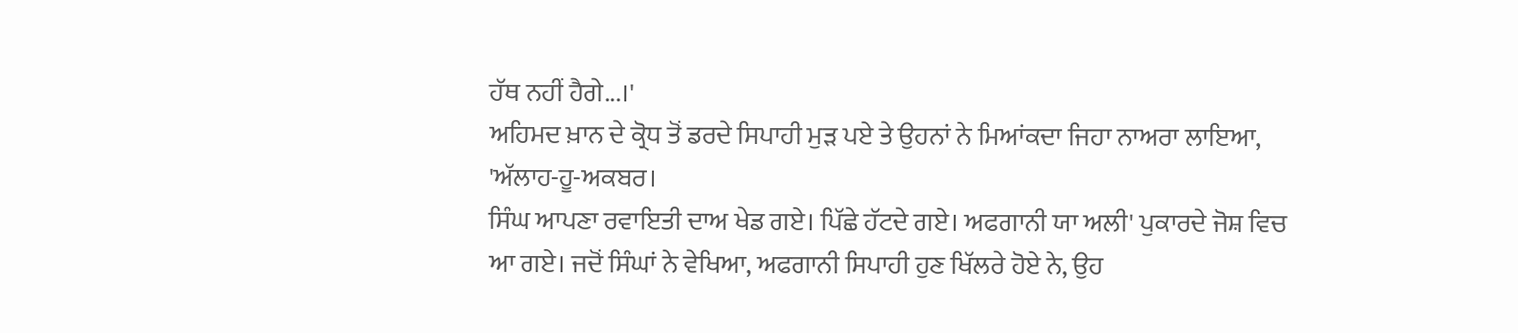ਹੱਥ ਨਹੀਂ ਹੈਗੇ...।'
ਅਹਿਮਦ ਖ਼ਾਨ ਦੇ ਕ੍ਰੋਧ ਤੋਂ ਡਰਦੇ ਸਿਪਾਹੀ ਮੁੜ ਪਏ ਤੇ ਉਹਨਾਂ ਨੇ ਮਿਆਂਕਦਾ ਜਿਹਾ ਨਾਅਰਾ ਲਾਇਆ, 'ਅੱਲਾਹ-ਹੂ-ਅਕਬਰ।
ਸਿੰਘ ਆਪਣਾ ਰਵਾਇਤੀ ਦਾਅ ਖੇਡ ਗਏ। ਪਿੱਛੇ ਹੱਟਦੇ ਗਏ। ਅਫਗਾਨੀ ਯਾ ਅਲੀ' ਪੁਕਾਰਦੇ ਜੋਸ਼ ਵਿਚ ਆ ਗਏ। ਜਦੋਂ ਸਿੰਘਾਂ ਨੇ ਵੇਖਿਆ, ਅਫਗਾਨੀ ਸਿਪਾਹੀ ਹੁਣ ਖਿੱਲਰੇ ਹੋਏ ਨੇ, ਉਹ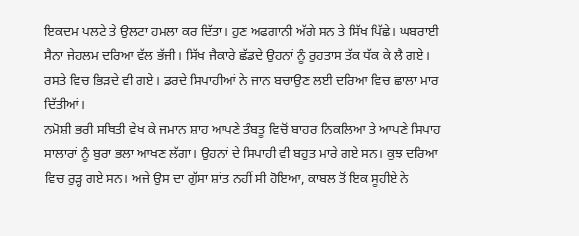ਇਕਦਮ ਪਲਟੇ ਤੇ ਉਲਟਾ ਹਮਲਾ ਕਰ ਦਿੱਤਾ। ਹੁਣ ਅਫਗਾਨੀ ਅੱਗੇ ਸਨ ਤੇ ਸਿੱਖ ਪਿੱਛੇ। ਘਬਰਾਈ ਸੈਨਾ ਜੇਹਲਮ ਦਰਿਆ ਵੱਲ ਭੱਜੀ। ਸਿੱਖ ਜੈਕਾਰੇ ਛੱਡਦੇ ਉਹਨਾਂ ਨੂੰ ਰੁਹਤਾਸ ਤੱਕ ਧੱਕ ਕੇ ਲੈ ਗਏ। ਰਸਤੇ ਵਿਚ ਭਿੜਦੇ ਵੀ ਗਏ। ਡਰਦੇ ਸਿਪਾਹੀਆਂ ਨੇ ਜਾਨ ਬਚਾਉਣ ਲਈ ਦਰਿਆ ਵਿਚ ਛਾਲਾ ਮਾਰ ਦਿੱਤੀਆਂ।
ਨਮੋਸ਼ੀ ਭਰੀ ਸਥਿਤੀ ਵੇਖ ਕੇ ਜਮਾਨ ਸ਼ਾਹ ਆਪਣੇ ਤੰਬਤੂ ਵਿਚੋਂ ਬਾਹਰ ਨਿਕਲਿਆ ਤੇ ਆਪਣੇ ਸਿਪਾਹ ਸਾਲਾਰਾਂ ਨੂੰ ਬੁਰਾ ਭਲਾ ਆਖਣ ਲੱਗਾ। ਉਹਨਾਂ ਦੇ ਸਿਪਾਹੀ ਵੀ ਬਹੁਤ ਮਾਰੇ ਗਏ ਸਨ। ਕੁਝ ਦਰਿਆ ਵਿਚ ਰੁੜ੍ਹ ਗਏ ਸਨ। ਅਜੇ ਉਸ ਦਾ ਗੁੱਸਾ ਸ਼ਾਂਤ ਨਹੀਂ ਸੀ ਹੋਇਆ, ਕਾਬਲ ਤੋਂ ਇਕ ਸੂਹੀਏ ਨੇ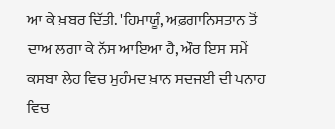ਆ ਕੇ ਖ਼ਬਰ ਦਿੱਤੀ. 'ਹਿਮਾਯੂੰ, ਅਫ਼ਗਾਨਿਸਤਾਨ ਤੋਂ ਦਾਅ ਲਗਾ ਕੇ ਨੱਸ ਆਇਆ ਹੈ, ਔਰ ਇਸ ਸਮੇਂ ਕਸਬਾ ਲੇਹ ਵਿਚ ਮੁਹੰਮਦ ਖ਼ਾਨ ਸਦਜਈ ਦੀ ਪਨਾਹ ਵਿਚ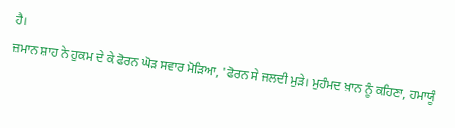ਹੈ।
ਜ਼ਮਾਨ ਸ਼ਾਹ ਨੇ ਹੁਕਮ ਦੇ ਕੇ ਫੋਰਨ ਘੋੜ ਸਵਾਰ ਮੋੜਿਆ, 'ਫੋਰਨ ਸੇ ਜਲਦੀ ਮੁੜੇ। ਮੁਹੰਮਦ ਖ਼ਾਨ ਨੂੰ ਕਹਿਣਾ, ਹਮਾਯੂੰ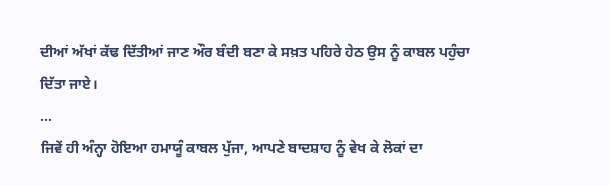ਦੀਆਂ ਅੱਖਾਂ ਕੱਢ ਦਿੱਤੀਆਂ ਜਾਣ ਔਰ ਬੰਦੀ ਬਣਾ ਕੇ ਸਖ਼ਤ ਪਹਿਰੇ ਹੇਠ ਉਸ ਨੂੰ ਕਾਬਲ ਪਹੁੰਚਾ ਦਿੱਤਾ ਜਾਏ।
...
ਜਿਵੇਂ ਹੀ ਅੰਨ੍ਹਾ ਹੋਇਆ ਹਮਾਯੂੰ ਕਾਬਲ ਪੁੱਜਾ, ਆਪਣੇ ਬਾਦਸ਼ਾਹ ਨੂੰ ਵੇਖ ਕੇ ਲੋਕਾਂ ਦਾ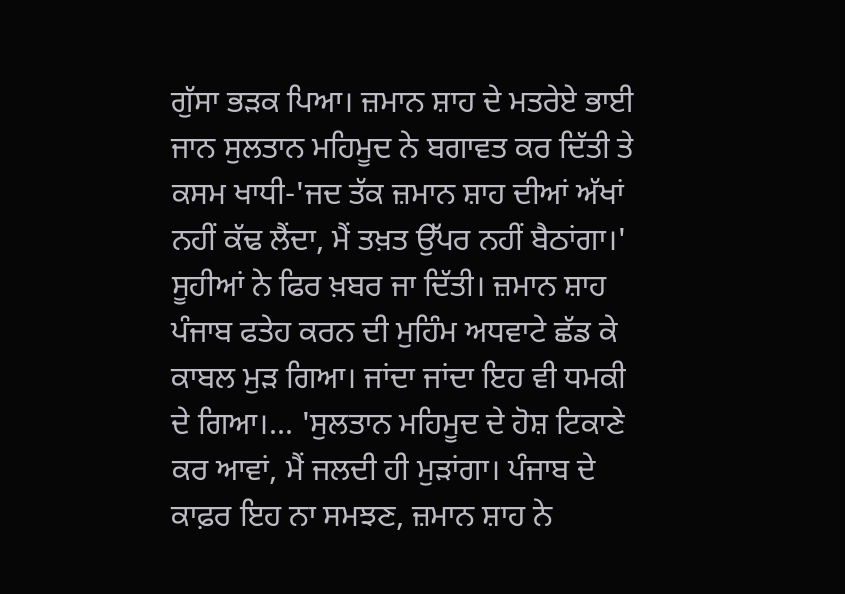ਗੁੱਸਾ ਭੜਕ ਪਿਆ। ਜ਼ਮਾਨ ਸ਼ਾਹ ਦੇ ਮਤਰੇਏ ਭਾਈ ਜਾਨ ਸੁਲਤਾਨ ਮਹਿਮੂਦ ਨੇ ਬਗਾਵਤ ਕਰ ਦਿੱਤੀ ਤੇ ਕਸਮ ਖਾਧੀ-'ਜਦ ਤੱਕ ਜ਼ਮਾਨ ਸ਼ਾਹ ਦੀਆਂ ਅੱਖਾਂ ਨਹੀਂ ਕੱਢ ਲੈਂਦਾ, ਮੈਂ ਤਖ਼ਤ ਉੱਪਰ ਨਹੀਂ ਬੈਠਾਂਗਾ।'
ਸੂਹੀਆਂ ਨੇ ਫਿਰ ਖ਼ਬਰ ਜਾ ਦਿੱਤੀ। ਜ਼ਮਾਨ ਸ਼ਾਹ ਪੰਜਾਬ ਫਤੇਹ ਕਰਨ ਦੀ ਮੁਹਿੰਮ ਅਧਵਾਟੇ ਛੱਡ ਕੇ ਕਾਬਲ ਮੁੜ ਗਿਆ। ਜਾਂਦਾ ਜਾਂਦਾ ਇਹ ਵੀ ਧਮਕੀ ਦੇ ਗਿਆ।... 'ਸੁਲਤਾਨ ਮਹਿਮੂਦ ਦੇ ਹੋਸ਼ ਟਿਕਾਣੇ ਕਰ ਆਵਾਂ, ਮੈਂ ਜਲਦੀ ਹੀ ਮੁੜਾਂਗਾ। ਪੰਜਾਬ ਦੇ ਕਾਫ਼ਰ ਇਹ ਨਾ ਸਮਝਣ, ਜ਼ਮਾਨ ਸ਼ਾਹ ਨੇ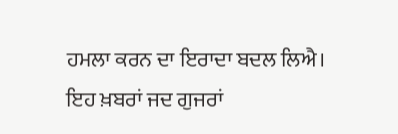ਹਮਲਾ ਕਰਨ ਦਾ ਇਰਾਦਾ ਬਦਲ ਲਿਐ।
ਇਹ ਖ਼ਬਰਾਂ ਜਦ ਗੁਜਰਾਂ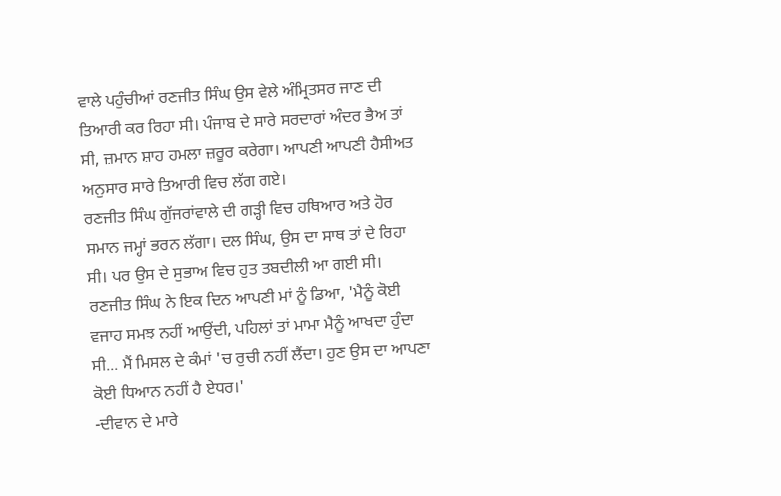ਵਾਲੇ ਪਹੁੰਚੀਆਂ ਰਣਜੀਤ ਸਿੰਘ ਉਸ ਵੇਲੇ ਅੰਮ੍ਰਿਤਸਰ ਜਾਣ ਦੀ ਤਿਆਰੀ ਕਰ ਰਿਹਾ ਸੀ। ਪੰਜਾਬ ਦੇ ਸਾਰੇ ਸਰਦਾਰਾਂ ਅੰਦਰ ਭੈਅ ਤਾਂ ਸੀ, ਜ਼ਮਾਨ ਸ਼ਾਹ ਹਮਲਾ ਜ਼ਰੂਰ ਕਰੇਗਾ। ਆਪਣੀ ਆਪਣੀ ਹੈਸੀਅਤ ਅਨੁਸਾਰ ਸਾਰੇ ਤਿਆਰੀ ਵਿਚ ਲੱਗ ਗਏ।
ਰਣਜੀਤ ਸਿੰਘ ਗੁੱਜਰਾਂਵਾਲੇ ਦੀ ਗੜ੍ਹੀ ਵਿਚ ਹਥਿਆਰ ਅਤੇ ਹੋਰ ਸਮਾਨ ਜਮ੍ਹਾਂ ਭਰਨ ਲੱਗਾ। ਦਲ ਸਿੰਘ, ਉਸ ਦਾ ਸਾਥ ਤਾਂ ਦੇ ਰਿਹਾ ਸੀ। ਪਰ ਉਸ ਦੇ ਸੁਭਾਅ ਵਿਚ ਹੁਤ ਤਬਦੀਲੀ ਆ ਗਈ ਸੀ। ਰਣਜੀਤ ਸਿੰਘ ਨੇ ਇਕ ਦਿਨ ਆਪਣੀ ਮਾਂ ਨੂੰ ਡਿਆ, 'ਮੈਨੂੰ ਕੋਈ ਵਜਾਹ ਸਮਝ ਨਹੀਂ ਆਉਂਦੀ, ਪਹਿਲਾਂ ਤਾਂ ਮਾਮਾ ਮੈਨੂੰ ਆਖਦਾ ਹੁੰਦਾ ਸੀ... ਮੈਂ ਮਿਸਲ ਦੇ ਕੰਮਾਂ 'ਚ ਰੁਚੀ ਨਹੀਂ ਲੈਂਦਾ। ਹੁਣ ਉਸ ਦਾ ਆਪਣਾ ਕੋਈ ਧਿਆਨ ਨਹੀਂ ਹੈ ਏਧਰ।'
-ਦੀਵਾਨ ਦੇ ਮਾਰੇ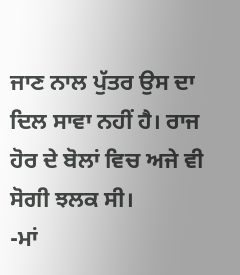ਜਾਣ ਨਾਲ ਪੁੱਤਰ ਉਸ ਦਾ ਦਿਲ ਸਾਵਾ ਨਹੀਂ ਹੈ। ਰਾਜ ਹੋਰ ਦੇ ਬੋਲਾਂ ਵਿਚ ਅਜੇ ਵੀ ਸੋਗੀ ਝਲਕ ਸੀ।
-ਮਾਂ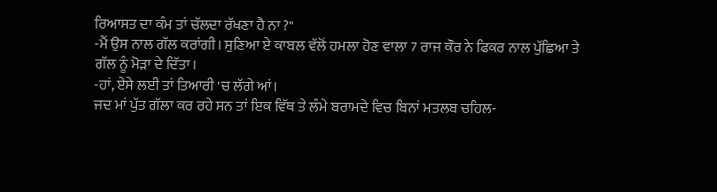ਰਿਆਸਤ ਦਾ ਕੰਮ ਤਾਂ ਚੱਲਦਾ ਰੱਖਣਾ ਹੈ ਨਾ ?"
-ਮੈਂ ਉਸ ਨਾਲ ਗੱਲ ਕਰਾਂਗੀ। ਸੁਣਿਆ ਏ ਕਾਬਲ ਵੱਲੋਂ ਹਮਲਾ ਹੋਣ ਵਾਲਾ 7 ਰਾਜ ਕੌਰ ਨੇ ਫਿਕਰ ਨਾਲ ਪੁੱਛਿਆ ਤੇ ਗੱਲ ਨੂੰ ਮੋੜਾ ਦੇ ਦਿੱਤਾ।
-ਹਾਂ, ਏਸੇ ਲਈ ਤਾਂ ਤਿਆਰੀ 'ਚ ਲੱਗੇ ਆਂ।
ਜਦ ਮਾਂ ਪੁੱਤ ਗੱਲਾ ਕਰ ਰਹੇ ਸਨ ਤਾਂ ਇਕ ਵਿੱਥ ਤੇ ਲੰਮੇ ਬਰਾਮਦੇ ਵਿਚ ਬਿਨਾਂ ਮਤਲਬ ਚਹਿਲ-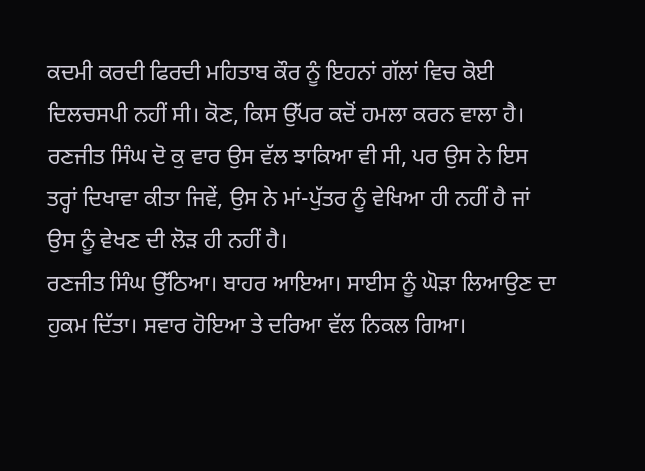ਕਦਮੀ ਕਰਦੀ ਫਿਰਦੀ ਮਹਿਤਾਬ ਕੌਰ ਨੂੰ ਇਹਨਾਂ ਗੱਲਾਂ ਵਿਚ ਕੋਈ ਦਿਲਚਸਪੀ ਨਹੀਂ ਸੀ। ਕੋਣ, ਕਿਸ ਉੱਪਰ ਕਦੋਂ ਹਮਲਾ ਕਰਨ ਵਾਲਾ ਹੈ। ਰਣਜੀਤ ਸਿੰਘ ਦੋ ਕੁ ਵਾਰ ਉਸ ਵੱਲ ਝਾਕਿਆ ਵੀ ਸੀ, ਪਰ ਉਸ ਨੇ ਇਸ ਤਰ੍ਹਾਂ ਦਿਖਾਵਾ ਕੀਤਾ ਜਿਵੇਂ, ਉਸ ਨੇ ਮਾਂ-ਪੁੱਤਰ ਨੂੰ ਵੇਖਿਆ ਹੀ ਨਹੀਂ ਹੈ ਜਾਂ ਉਸ ਨੂੰ ਵੇਖਣ ਦੀ ਲੋੜ ਹੀ ਨਹੀਂ ਹੈ।
ਰਣਜੀਤ ਸਿੰਘ ਉੱਠਿਆ। ਬਾਹਰ ਆਇਆ। ਸਾਈਸ ਨੂੰ ਘੋੜਾ ਲਿਆਉਣ ਦਾ ਹੁਕਮ ਦਿੱਤਾ। ਸਵਾਰ ਹੋਇਆ ਤੇ ਦਰਿਆ ਵੱਲ ਨਿਕਲ ਗਿਆ।